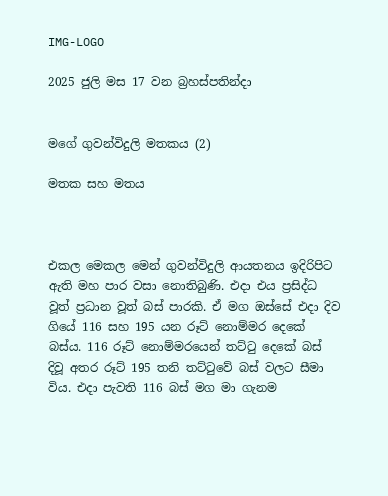IMG-LOGO

2025 ජුලි මස 17 වන බ්‍රහස්පතින්දා


මගේ ගුවන්විදුලි මතකය (2)

මතක සහ මතය



එකල මෙකල මෙන් ගුවන්විදුලි ආයතනය ඉදිරිපිට ඇති මහ පාර වසා නොතිබුණි. එදා එය ප්‍රසිද්ධ වූත් ප්‍රධාන වූත් බස් පාරකි. ඒ මග ඔස්සේ එදා දිව ගියේ 116 සහ 195 යන රූට් නොම්මර දෙකේ බස්ය. 116 රූට් නොම්මරයෙන් තට්ටු දෙකේ බස් දිවූ අතර රූට් 195 තනි තට්ටුවේ බස් වලට සීමා විය. එදා පැවති 116 බස් මග මා ගැනම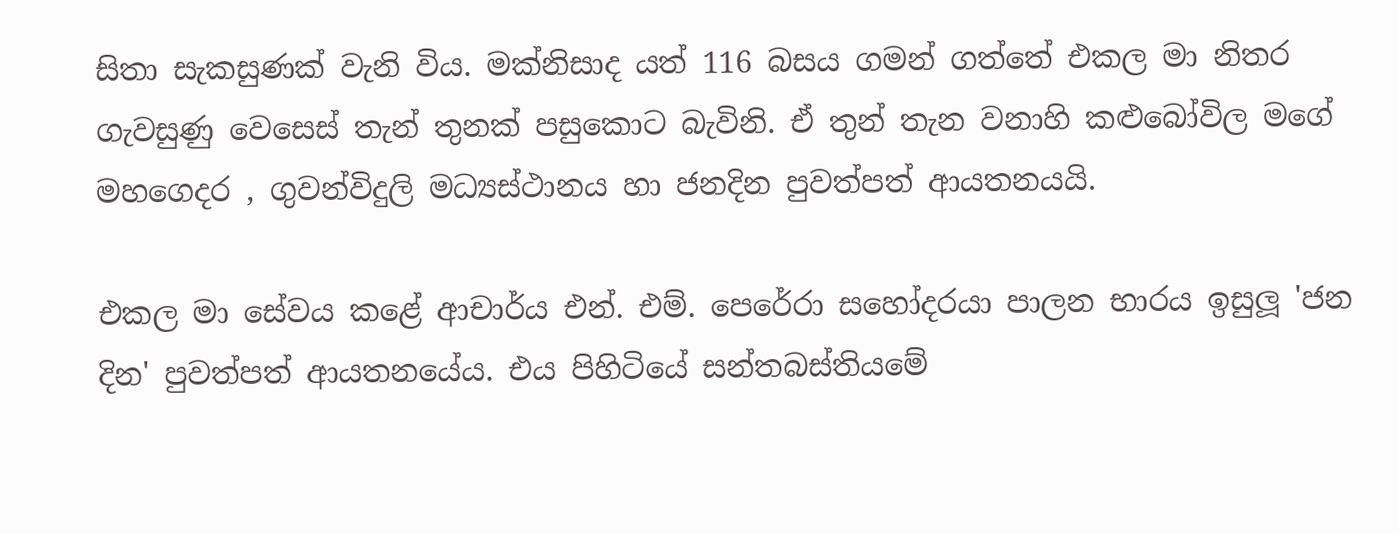සිතා සැකසුණක් වැනි විය. මක්නිසාද යත් 116 බසය ගමන් ගත්තේ එකල මා නිතර ගැවසුණු වෙසෙස් තැන් තුනක් පසුකොට බැවිනි. ඒ තුන් තැන වනාහි කළුබෝවිල මගේ මහගෙදර , ගුවන්විදුලි මධ්‍යස්ථානය හා ජනදින පුවත්පත් ආයතනයයි.

එකල මා සේවය කළේ ආචාර්ය එන්. එම්. පෙරේරා සහෝදරයා පාලන භාරය ඉසුලූ 'ජන දින' පුවත්පත් ආයතනයේය. එය පිහිටියේ සන්තබස්තියමේ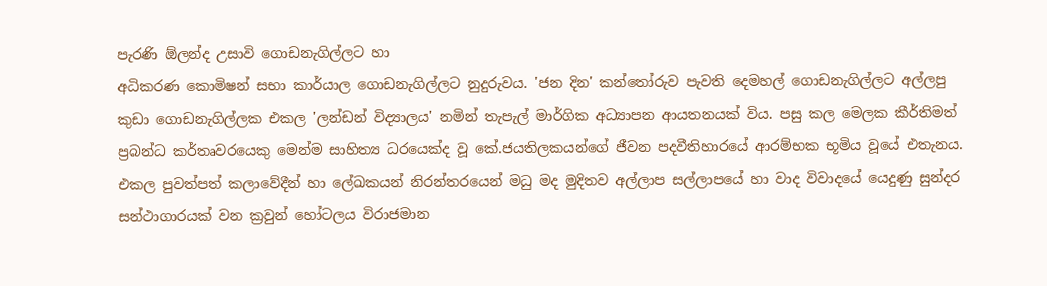පැරණි ඕලන්ද උසාවි ගොඩනැගිල්ලට හා
අධිකරණ කොමිෂන් සභා කාර්යාල ගොඩනැගිල්ලට නුදුරුවය. 'ජන දින' කන්තෝරුව පැවති දෙමහල් ගොඩනැගිල්ලට අල්ලපු කුඩා ගොඩනැගිල්ලක එකල 'ලන්ඩන් විද්‍යාලය' නමින් තැපැල් මාර්ගික අධ්‍යාපන ආයතනයක් විය. පසු කල මෙලක කීර්තිමත් ප්‍රබන්ධ කර්තෘවරයෙකු මෙන්ම සාහිත්‍ය ධරයෙක්ද වූ කේ.ජයතිලකයන්ගේ ජීවන පදවීතිහාරයේ ආරම්භක භූමිය වූයේ එතැනය. එකල පුවත්පත් කලාවේදීන් හා ලේඛකයන් නිරන්තරයෙන් මධු මද මුදිතව අල්ලාප සල්ලාපයේ හා වාද විවාදයේ යෙදුණු සුන්දර සන්ථාගාරයක් වන ක්‍රවුන් හෝටලය විරාජමාන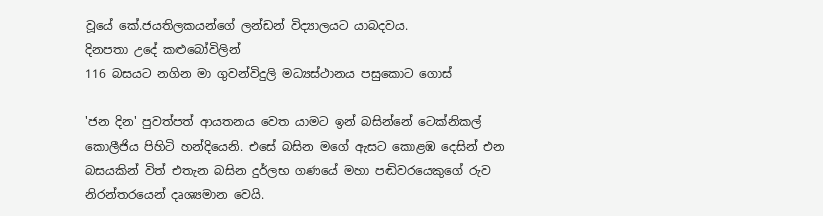වූයේ කේ.ජයතිලකයන්ගේ ලන්ඩන් විද්‍යාලයට යාබදවය.
දිනපතා උදේ කළුබෝවිලින්
116 බසයට නගින මා ගුවන්විදුලි මධ්‍යස්ථානය පසුකොට ගොස්

'ජන දින' පුවත්පත් ආයතනය වෙත යාමට ඉන් බසින්නේ ටෙක්නිකල් කොලීජිය පිහිටි හන්දියෙනි. එසේ බසින මගේ ඇසට කොළඹ දෙසින් එන බසයකින් විත් එතැන බසින දුර්ලභ ගණයේ මහා පඬිවරයෙකුගේ රුව නිරන්තරයෙන් දෘශ්‍යමාන වෙයි.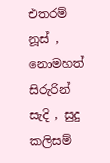එතරම් නූස් , නොමහත් සිරුරින් සැදි , සුදු කලිසම්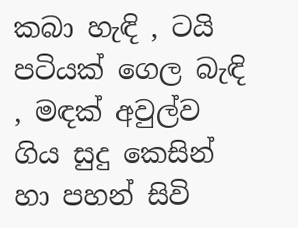කබා හැඳි , ටයි පටියක් ගෙල බැඳි , මඳක් අවුල්ව ගිය සුදු කෙසින් හා පහන් සිවි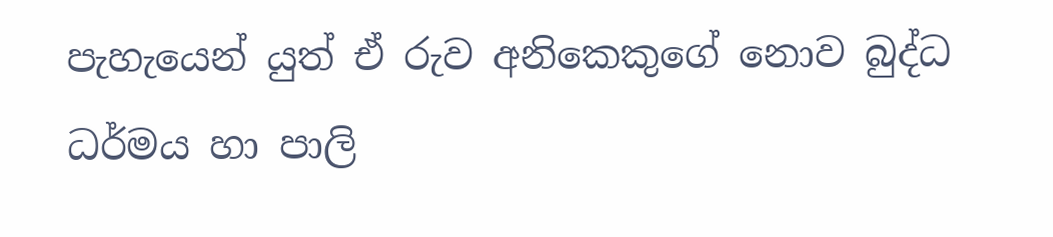පැහැයෙන් යුත් ඒ රුව අනිකෙකුගේ නොව බුද්ධ ධර්මය හා පාලි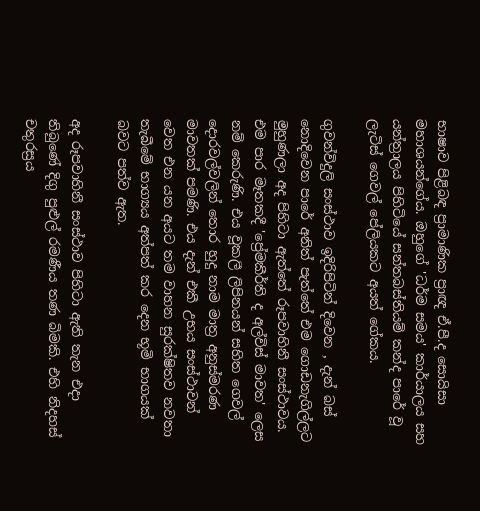භාෂාව පිළිබඳ ප්‍රාමාණික ප්‍රාඥ ඒ.පී.ද සොයිසා මහාශයන්ගේය. ඔහුගේ 'ධර්ම සමය' කාර්යාලය සහ යන්ත්‍රාලය පිහිටියේ සන්තබස්තියම් කන්ද පාරේ වූ ලැටිස් ගෙවල් පේලියකට අයත් ගේකය.

ගුවන්විදුලි සංස්ථාව ඉදිරිපිටින් දිවෙන , දැන් බස් නොදිවෙන පාරේ අනිත් පැත්තේ එම ගොඩනැගිල්ලට මුහුණලා අද පිහිටා ඇත්තේ රූපවාහිනී සංස්ථාවය. එම පාර මෑතකදී 'ප්‍රේමකීර්ති ද අල්විස් මාවත' ලෙස නම් කෙරුණි. එය වූකලී ලිපිනයන් සහිත ගෙවල් දොරවල්වලින් තොර හුදු නාම මාත්‍ර අනුස්මරණ මාවතක් පමණි. එය දැන් එකී උභය සංස්ථාවන් වෙත එන යන අයට තම වාහන සුරක්ෂිතව නවතා තැබීමේ භාග්‍යය අත්පත් කර දෙන භූමි භාගයක් බවට පත්ව ඇත.

අද රූපවාහිනී සංස්ථාව පිහිටා ඇති තැන එදා තිබුණේ දිගු පුළුල් රමණීය තණ බිමකි. එහි නිදහස් චතුරස්‍රය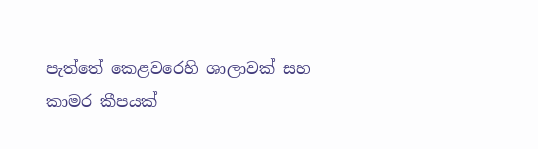පැත්තේ කෙළවරෙහි ශාලාවක් සහ කාමර කීපයක්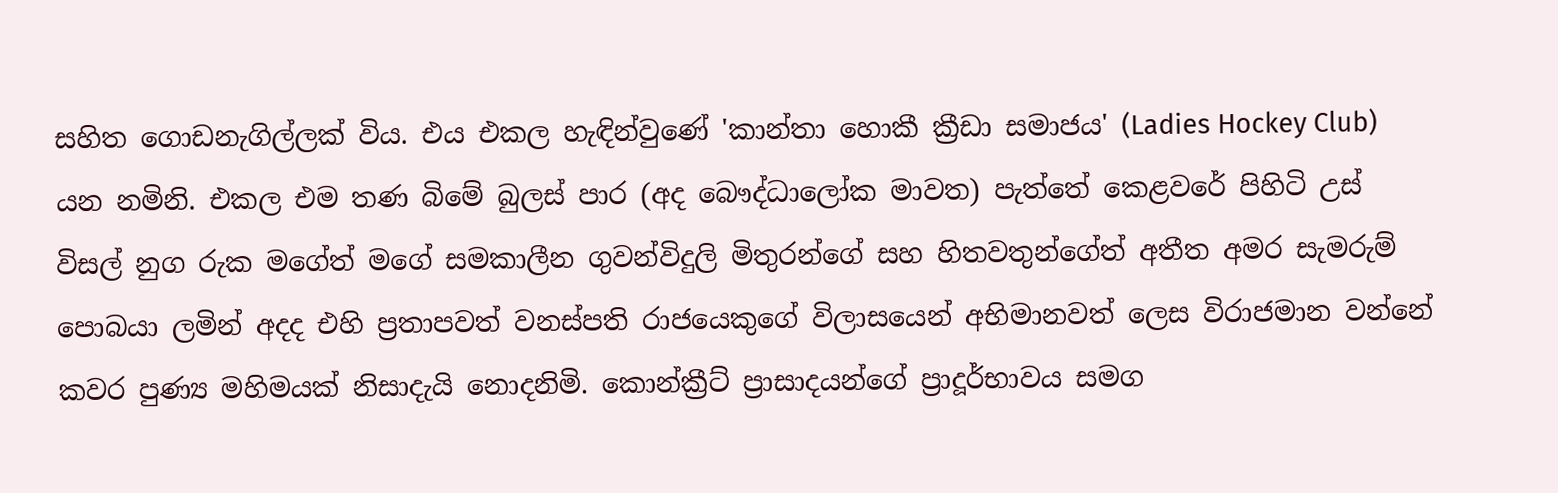සහිත ගොඩනැගිල්ලක් විය. එය එකල හැඳින්වුණේ 'කාන්තා හොකී ක්‍රීඩා සමාජය' (Ladies Hockey Club) යන නමිනි. එකල එම තණ බිමේ බුලස් පාර (අද බෞද්ධාලෝක මාවත) පැත්තේ කෙළවරේ පිහිටි උස් විසල් නුග රුක මගේත් මගේ සමකාලීන ගුවන්විදුලි මිතුරන්ගේ සහ හිතවතුන්ගේත් අතීත අමර සැමරුම් පොබයා ලමින් අදද එහි ප්‍රතාපවත් වනස්පති රාජයෙකුගේ විලාසයෙන් අභිමානවත් ලෙස විරාජමාන වන්නේ කවර පුණ්‍ය මහිමයක් නිසාදැයි නොදනිමි. කොන්ක්‍රීට් ප්‍රාසාදයන්ගේ ප්‍රාදූර්භාවය සමග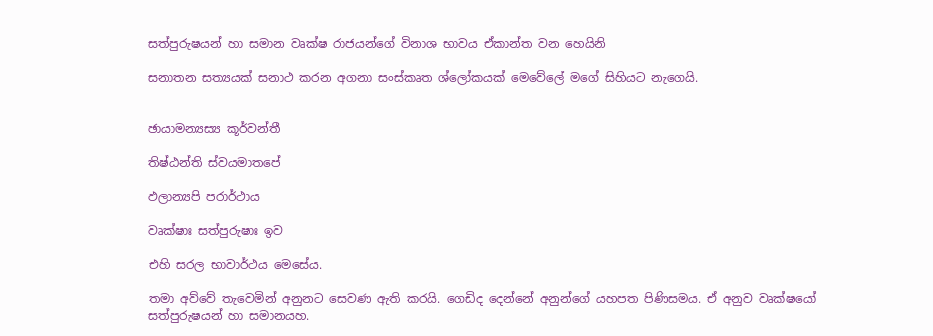සත්පුරුෂයන් හා සමාන වෘක්ෂ රාජයන්ගේ විනාශ භාවය ඒකාන්ත වන හෙයිනි

සනාතන සත්‍යයක් සනාථ කරන අගනා සංස්කෘත ශ්ලෝකයක් මෙවේලේ මගේ සිහියට නැගෙයි.


ඡායාමන්‍යස්‍ය කූර්වන්තී

තිෂ්ඨන්ති ස්වයමාතපේ

ඵලාන්‍යපි පරාර්ථාය

වෘක්ෂාඃ සත්පුරුෂාඃ ඉව

එහි සරල භාවාර්ථය මෙසේය.

තමා අව්වේ තැවෙමින් අනුනට සෙවණ ඇති කරයි. ගෙඩිද දෙන්නේ අනුන්ගේ යහපත පිණිසමය. ඒ අනුව වෘක්ෂයෝ සත්පුරුෂයන් හා සමානයහ.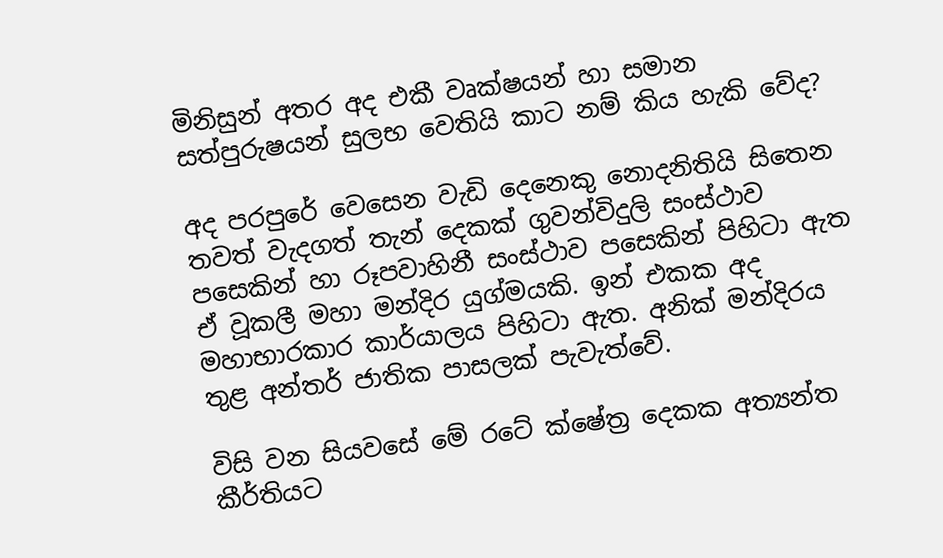මිනිසුන් අතර අද එකී වෘක්ෂයන් හා සමාන සත්පුරුෂයන් සුලභ වෙතියි කාට නම් කිය හැකි වේද?

අද පරපුරේ වෙසෙන වැඩි දෙනෙකු නොදනිතියි සිතෙන තවත් වැදගත් තැන් දෙකක් ගුවන්විදුලි සංස්ථාව පසෙකින් හා රූපවාහිනී සංස්ථාව පසෙකින් පිහිටා ඇත ඒ වූකලී මහා මන්දිර යුග්මයකි. ඉන් එකක අද මහාභාරකාර කාර්යාලය පිහිටා ඇත. අනික් මන්දිරය තුළ අන්තර් ජාතික පාසලක් පැවැත්වේ.

විසි වන සියවසේ මේ රටේ ක්ෂේත්‍ර දෙකක අත්‍යන්ත කීර්තියට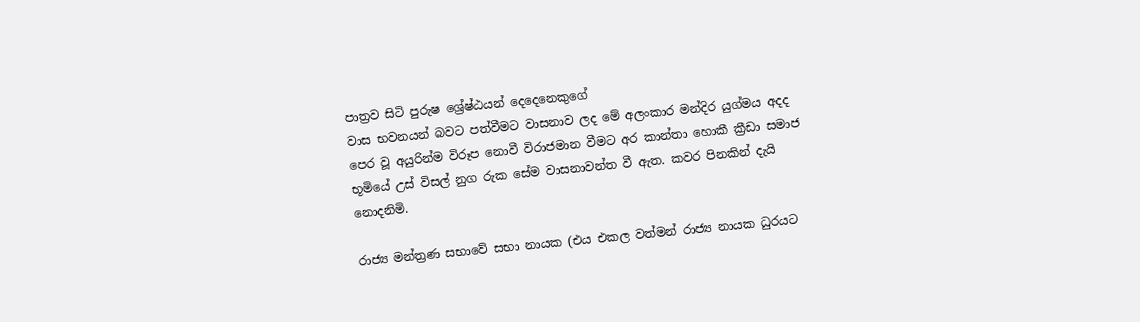පාත්‍රව සිටි පුරුෂ ශ්‍රේෂ්ඨයන් දෙදෙනෙකුගේ
වාස භවනයන් බවට පත්වීමට වාසනාව ලද මේ අලංකාර මන්දිර යුග්මය අදද පෙර වූ අයුරින්ම විරූප නොවී විරාජමාන වීමට අර කාන්තා හොකී ක්‍රීඩා සමාජ භූමියේ උස් විසල් නුග රුක සේම වාසනාවන්ත වී ඇත. කවර පිනකින් දැයි නොදනිමි.

රාජ්‍ය මන්ත්‍රණ සභාවේ සභා නායක (එය එකල වත්මන් රාජ්‍ය නායක ධුරයට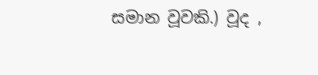සමාන වූවකි.) වූද ,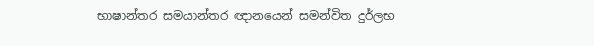භාෂාන්තර සමයාන්තර ඥානයෙන් සමන්විත දුර්ලභ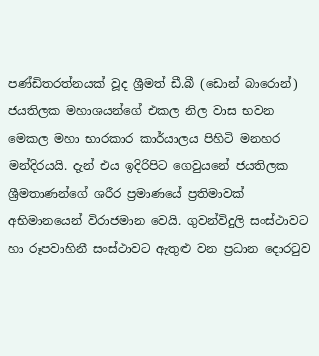පණ්ඩිතරත්නයක් වූද ශ්‍රීමත් ඩී.බී (ඩොන් බාරොන්) ජයතිලක මහාශයන්ගේ එකල නිල වාස භවන මෙකල මහා භාරකාර කාර්යාලය පිහිටි මනහර මන්දිරයයි. දැන් එය ඉදිරිපිට ගෙවුයනේ ජයතිලක ශ්‍රීමතාණන්ගේ ශරීර ප්‍රමාණයේ ප්‍රතිමාවක් අභිමානයෙන් විරාජමාන වෙයි. ගුවන්විදුලි සංස්ථාවට හා රූපවාහිනී සංස්ථාවට ඇතුළු වන ප්‍රධාන දොරටුව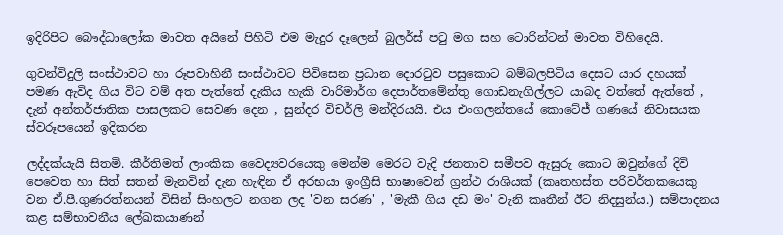ඉදිරිපිට බෞද්ධාලෝක මාවත අයිනේ පිහිටි එම මැදුර දෑලෙන් බුලර්ස් පටු මග සහ ටොරින්ටන් මාවත විහිදෙයි.

ගුවන්විදුලි සංස්ථාවට හා රූපවාහිනී සංස්ථාවට පිවිසෙන ප්‍රධාන දොරටුව පසුකොට බම්බලපිටිය දෙසට යාර දහයක් පමණ ඇවිද ගිය විට වම් අත පැත්තේ දැකිය හැකි වාරිමාර්ග දෙපාර්තමේන්තු ගොඩනැගිල්ලට යාබද වත්තේ ඇත්තේ , දැන් අන්තර්ජාතික පාසලකට සෙවණ දෙන , සුන්දර විචර්ලි මන්දිරයයි. එය එංගලන්තයේ කොටේජ් ගණයේ නිවාසයක ස්වරූපයෙන් ඉදිකරන

ලද්දක්යැයි සිතමි. කීර්තිමත් ලාංකික වෛද්‍යවරයෙකු මෙන්ම මෙරට වැදි ජනතාව සමීපව ඇසුරු කොට ඔවුන්ගේ දිවි පෙවෙත හා සිත් සතන් මැනවින් දැන හැඳින ඒ අරභයා ඉංග්‍රීසි භාෂාවෙන් ග්‍රන්ථ රාශියක් (කෘතහස්ත පරිවර්තකයෙකු වන ඒ.පී.ගුණරත්නයන් විසින් සිංහලට නගන ලද 'වන සරණ' , 'මැකී ගිය දඩ මං' වැනි කෘතීන් ඊට නිදසුන්ය.) සම්පාදනය කළ සම්භාවනීය ලේඛකයාණන්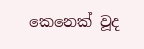කෙනෙක් වූද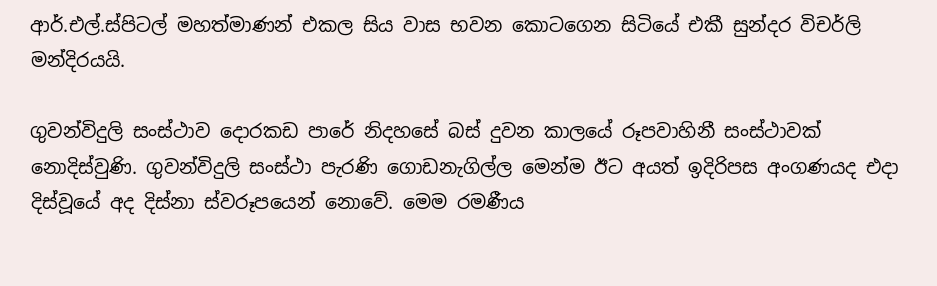ආර්.එල්.ස්පිටල් මහත්මාණන් එකල සිය වාස භවන කොටගෙන සිටියේ එකී සුන්දර විචර්ලි මන්දිරයයි.

ගුවන්විදුලි සංස්ථාව දොරකඩ පාරේ නිදහසේ බස් දුවන කාලයේ රූපවාහිනී සංස්ථාවක් නොදිස්වුණි. ගුවන්විදුලි සංස්ථා පැරණි ගොඩනැගිල්ල මෙන්ම ඊට අයත් ඉදිරිපස අංගණයද එදා දිස්වූයේ අද දිස්නා ස්වරූපයෙන් නොවේ. මෙම රමණීය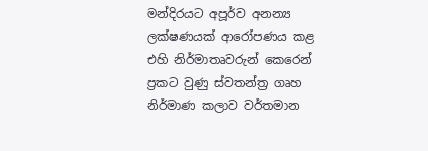මන්දිරයට අපූර්ව අනන්‍ය ලක්ෂණයක් ආරෝපණය කළ එහි නිර්මාතෘවරුන් කෙරෙන් ප්‍රකට වුණු ස්වතන්ත්‍ර ගෘහ නිර්මාණ කලාව වර්තමාන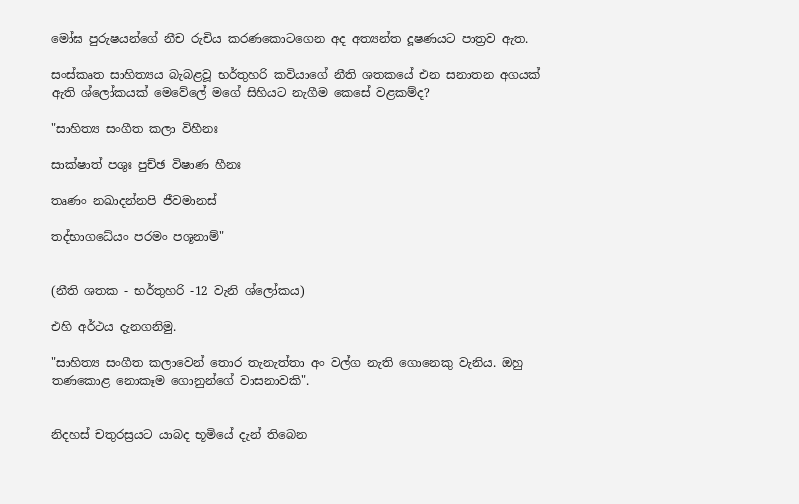මෝඝ පුරුෂයන්ගේ නීච රුචිය කරණකොටගෙන අද අත්‍යන්ත දූෂණයට පාත්‍රව ඇත.

සංස්කෘත සාහිත්‍යය බැබළවූ භර්තුහරි කවියාගේ නීති ශතකයේ එන සනාතන අගයක් ඇති ශ්ලෝකයක් මෙවේලේ මගේ සිහියට නැගීම කෙසේ වළකම්ද?

"සාහිත්‍ය සංගීත කලා විහීනඃ

සාක්ෂාත් පශුඃ පුච්ඡ විෂාණ හීනඃ

තෘණං නඛාදන්නපි ජීවමානස්

තද්භාගධේයං පරමං පශූනාම්"


(නීති ශතක - භර්තුහරි -12 වැනි ශ්ලෝකය)

එහි අර්ථය දැනගනිමු.

"සාහිත්‍ය සංගීත කලාවෙන් තොර තැනැත්තා අං වල්ග නැති ගොනෙකු වැනිය. ඔහු තණකොළ නොකෑම ගොනුන්ගේ වාසනාවකි".


නිදහස් චතුරස්‍රයට යාබද භූමියේ දැන් තිබෙන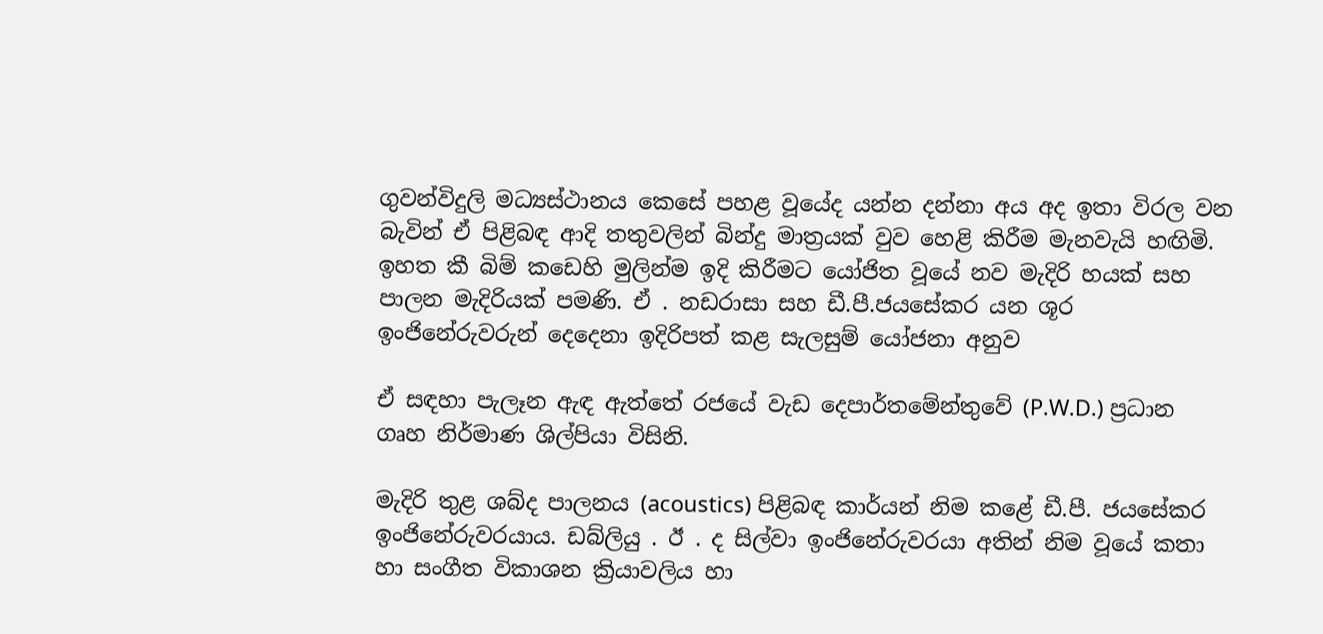ගුවන්විදුලි මධ්‍යස්ථානය කෙසේ පහළ වූයේද යන්න දන්නා අය අද ඉතා විරල වන බැවින් ඒ පිළිබඳ ආදි තතුවලින් බින්දු මාත්‍රයක් වුව හෙළි කිරීම මැනවැයි හඟිමි. ඉහත කී බිම් කඩෙහි මුලින්ම ඉදි කිරීමට යෝජිත වූයේ නව මැදිරි හයක් සහ පාලන මැදිරියක් පමණි. ඒ . නඩරාසා සහ ඩී.පී.ජයසේකර යන ශූර ඉංජිනේරුවරුන් දෙදෙනා ඉදිරිපත් කළ සැලසුම් යෝජනා අනුව

ඒ සඳහා පැලෑන ඇඳ ඇත්තේ රජයේ වැඩ දෙපාර්තමේන්තුවේ (P.W.D.) ප්‍රධාන ගෘහ නිර්මාණ ශිල්පියා විසිනි.

මැදිරි තුළ ශබ්ද පාලනය (acoustics) පිළිබඳ කාර්යන් නිම කළේ ඩී.පී. ජයසේකර ඉංජිනේරුවරයාය. ඩබ්ලියු . ඊ . ද සිල්වා ඉංජිනේරුවරයා අතින් නිම වූයේ කතා හා සංගීත විකාශන ක්‍රියාවලිය හා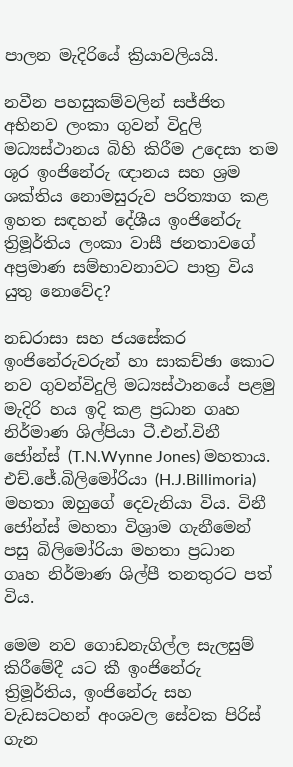පාලන මැදිරියේ ක්‍රියාවලියයි.

නවීන පහසුකම්වලින් සජ්ජිත අභිනව ලංකා ගුවන් විදුලි මධ්‍යස්ථානය බිහි කිරීම උදෙසා තම ශූර ඉංජිනේරු ඥානය සහ ශ්‍රම ශක්තිය නොමසුරුව පරිත්‍යාග කළ ඉහත සඳහන් දේශීය ඉංජිනේරු ත්‍රිමූර්තිය ලංකා වාසී ජනතාවගේ අප්‍රමාණ සම්භාවනාවට පාත්‍ර විය යුතු නොවේද?

නඩරාසා සහ ජයසේකර ඉංජිනේරුවරුන් හා සාකච්ඡා කොට නව ගුවන්විදුලි මධ්‍යස්ථානයේ පළමු මැදිරි හය ඉදි කළ ප්‍රධාන ගෘහ නිර්මාණ ශිල්පියා ටී.එන්.විනී ජෝන්ස් (T.N.Wynne Jones) මහතාය. එච්.ජේ.බිලිමෝරියා (H.J.Billimoria) මහතා ඔහුගේ දෙවැනියා විය. විනී ජෝන්ස් මහතා විශ්‍රාම ගැනීමෙන් පසු බිලිමෝරියා මහතා ප්‍රධාන ගෘහ නිර්මාණ ශිල්පී තනතුරට පත් විය.

මෙම නව ගොඩනැගිල්ල සැලසුම් කිරීමේදී යට කී ඉංජිනේරු ත්‍රිමූර්තිය, ඉංජිනේරු සහ වැඩසටහන් අංශවල සේවක පිරිස් ගැන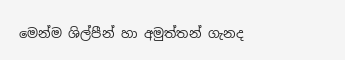මෙන්ම ශිල්පීන් හා අමුත්තන් ගැනද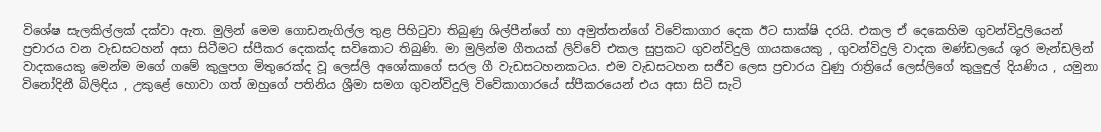විශේෂ සැලකිල්ලක් දක්වා ඇත. මුලින් මෙම ගොඩනැගිල්ල තුළ පිහිටුවා තිබුණු ශිල්පීන්ගේ හා අමුත්තන්ගේ විවේකාගාර දෙක ඊට සාක්ෂි දරයි. එකල ඒ දෙකෙහිම ගුවන්විදුලියෙන් ප්‍රචාරය වන වැඩසටහන් අසා සිටීමට ස්පීකර දෙකක්ද සවිකොට තිබුණි. මා මුලින්ම ගීතයක් ලිව්වේ එකල සුප්‍රකට ගුවන්විදුලි ගායකයෙකු , ගුවන්විදුලි වාදක මණ්ඩලයේ ශූර මැන්ඩලින් වාදකයෙකු මෙන්ම මගේ ගමේ කුලුපග මිතුරෙක්ද වූ ලෙස්ලි අශෝකාගේ සරල ගී වැඩසටහනකටය. එම වැඩසටහන සජීව ලෙස ප්‍රචාරය වුණු රාත්‍රියේ ලෙස්ලිගේ කුලුඳුල් දියණිය , යමුනා විනෝදිනී බිලිඳිය , උකුළේ හොවා ගත් ඔහුගේ පතිනිය ශ්‍රීමා සමග ගුවන්විදුලි විවේකාගාරයේ ස්පීකරයෙන් එය අසා සිටි සැටි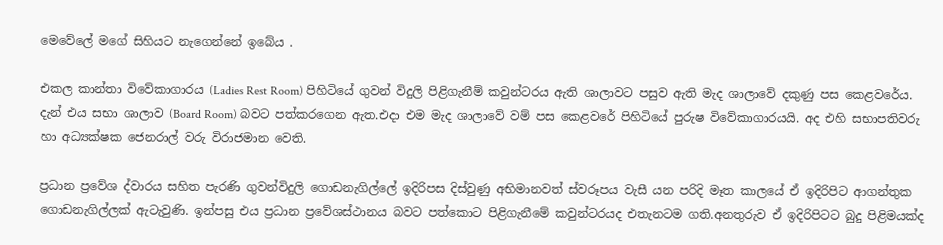මෙවේලේ මගේ සිහියට නැගෙන්නේ ඉබේය .

එකල කාන්තා විවේකාගාරය (Ladies Rest Room) පිහිටියේ ගුවන් විදුලි පිළිගැනීම් කවුන්ටරය ඇති ශාලාවට පසුව ඇති මැද ශාලාවේ දකුණු පස කෙළවරේය. දැන් එය සභා ශාලාව (Board Room) බවට පත්කරගෙන ඇත.එදා එම මැද ශාලාවේ වම් පස කෙළවරේ පිහිටියේ පුරුෂ විවේකාගාරයයි. අද එහි සභාපතිවරු හා අධ්‍යක්ෂක ජෙනරාල් වරු විරාජමාන වෙති.

ප්‍රධාන ප්‍රවේශ ද්වාරය සහිත පැරණි ගුවන්විදුලි ගොඩනැගිල්ලේ ඉදිරිපස දිස්වුණු අභිමානවත් ස්වරූපය වැසී යන පරිදි මෑත කාලයේ ඒ ඉදිරිපිට ආගන්තුක ගොඩනැගිල්ලක් ඇටැවුණි. ඉන්පසු එය ප්‍රධාන ප්‍රවේශස්ථානය බවට පත්කොට පිළිගැනීමේ කවුන්ටරයද එතැනටම ගති.අනතුරුව ඒ ඉදිරිපිටට බුදු පිළිමයක්ද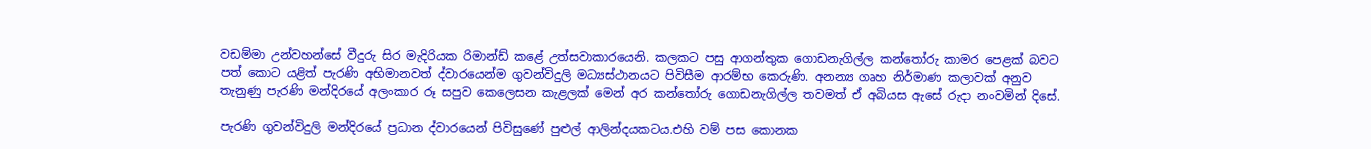වඩම්මා උන්වහන්සේ වීදුරු සිර මැදිරියක රිමාන්ඩ් කළේ උත්සවාකාරයෙනි. කලකට පසු ආගන්තුක ගොඩනැගිල්ල කන්තෝරු කාමර පෙළක් බවට පත් කොට යළිත් පැරණි අභිමානවත් ද්වාරයෙන්ම ගුවන්විදුලි මධ්‍යස්ථානයට පිවිසීම ආරම්භ කෙරුණි. අනන්‍ය ගෘහ නිර්මාණ කලාවක් අනුව තැනුණු පැරණි මන්දිරයේ අලංකාර රූ සපුව කෙලෙසන කැළලක් මෙන් අර කන්තෝරු ගොඩනැගිල්ල තවමත් ඒ අබියස ඇසේ රුදා නංවමින් දිසේ.

පැරණි ගුවන්විදුලි මන්දිරයේ ප්‍රධාන ද්වාරයෙන් පිවිසුණේ පුළුල් ආලින්දයකටය.එහි වම් පස කොනක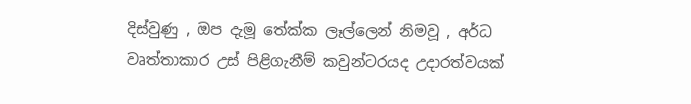දිස්වුණු , ඔප දැමූ තේක්ක ලෑල්ලෙන් නිමවූ , අර්ධ වෘත්තාකාර උස් පිළිගැනීම් කවුන්ටරයද උදාරත්වයක්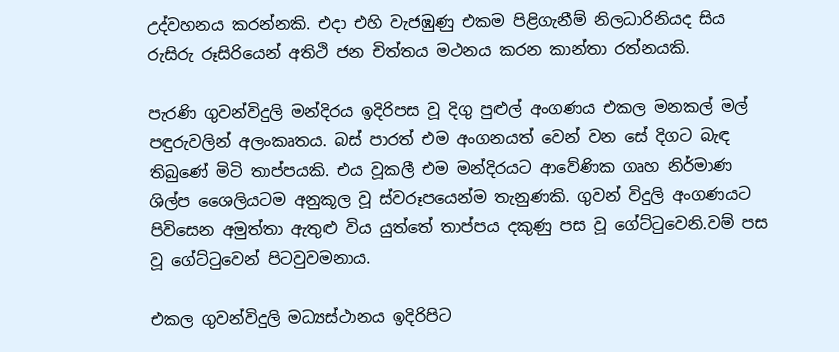උද්වහනය කරන්නකි. එදා එහි වැජඹුණු එකම පිළිගැනීම් නිලධාරිනියද සිය රුසිරු රූසිරියෙන් අතිථි ජන චිත්තය මථනය කරන කාන්තා රත්නයකි.

පැරණි ගුවන්විදුලි මන්දිරය ඉදිරිපස වූ දිගු පුළුල් අංගණය එකල මනකල් මල් පඳුරුවලින් අලංකෘතය. බස් පාරත් එම අංගනයත් වෙන් වන සේ දිගට බැඳ තිබුණේ මිටි තාප්පයකි. එය වූකලී එම මන්දිරයට ආවේණික ගෘහ නිර්මාණ ශිල්ප ශෛලියටම අනුකූල වූ ස්වරූපයෙන්ම තැනුණකි. ගුවන් විදුලි අංගණයට පිවිසෙන අමුත්තා ඇතුළු විය යුත්තේ තාප්පය දකුණු පස වූ ගේට්ටුවෙනි.වම් පස වූ ගේට්ටුවෙන් පිටවුවමනාය.

එකල ගුවන්විදුලි මධ්‍යස්ථානය ඉදිරිපිට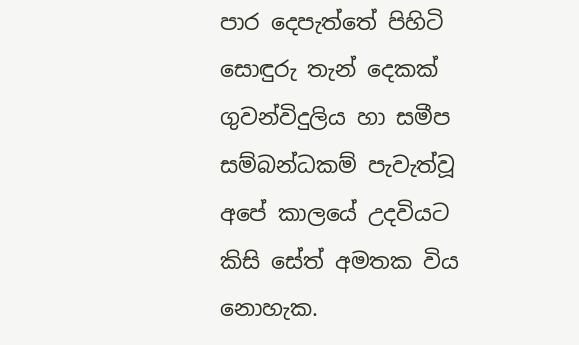පාර දෙපැත්තේ පිහිටි සොඳුරු තැන් දෙකක් ගුවන්විදුලිය හා සමීප සම්බන්ධකම් පැවැත්වූ අපේ කාලයේ උදවියට කිසි සේත් අමතක විය නොහැක.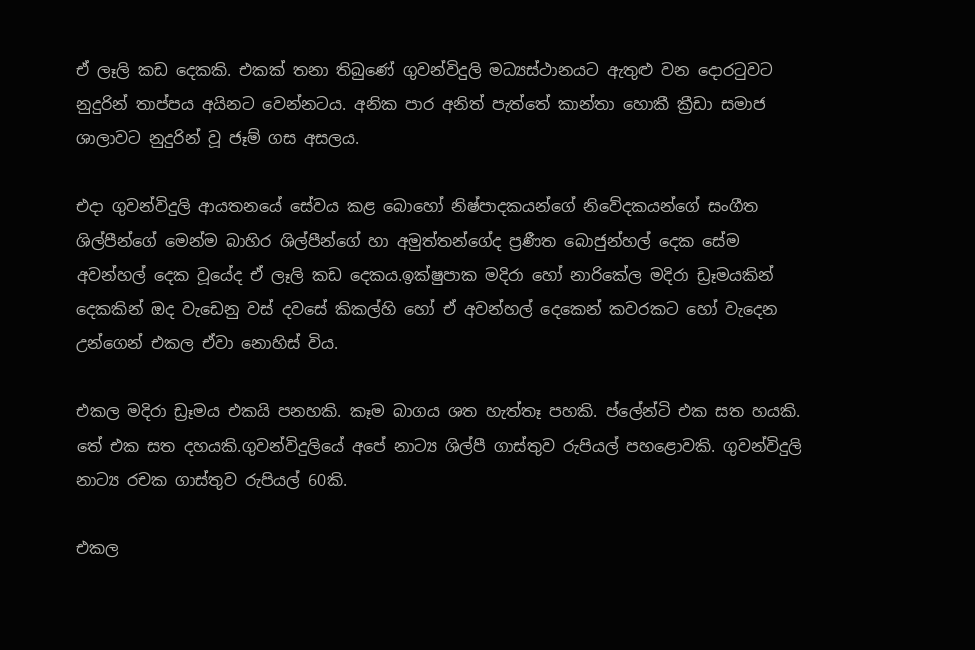ඒ ලෑලි කඩ දෙකකි. එකක් තනා තිබුණේ ගුවන්විදුලි මධ්‍යස්ථානයට ඇතුළු වන දොරටුවට නුදුරින් තාප්පය අයිනට වෙන්නටය. අනික පාර අනිත් පැත්තේ කාන්තා හොකී ක්‍රීඩා සමාජ ශාලාවට නුදුරින් වූ ජෑම් ගස අසලය.

එදා ගුවන්විදුලි ආයතනයේ සේවය කළ බොහෝ නිෂ්පාදකයන්ගේ නිවේදකයන්ගේ සංගීත ශිල්පීන්ගේ මෙන්ම බාහිර ශිල්පීන්ගේ හා අමුත්තන්ගේද ප්‍රණීත බොජුන්හල් දෙක සේම අවන්හල් දෙක වූයේද ඒ ලෑලි කඩ දෙකය.ඉක්ෂුපාක මදිරා හෝ නාරිකේල මදිරා ඩ්‍රෑමයකින් දෙකකින් ඔද වැඩෙනු වස් දවසේ කිකල්හි හෝ ඒ අවන්හල් දෙකෙන් කවරකට හෝ වැදෙන උන්ගෙන් එකල ඒවා නොහිස් විය.

එකල මදිරා ඩ්‍රෑමය එකයි පනහකි. කෑම බාගය ශත හැත්තෑ පහකි. ප්ලේන්ටි එක සත හයකි. තේ එක සත දහයකි.ගුවන්විදුලියේ අපේ නාට්‍ය ශිල්පී ගාස්තුව රුපියල් පහළොවකි. ගුවන්විදුලි නාට්‍ය රචක ගාස්තුව රුපියල් 60කි.

එකල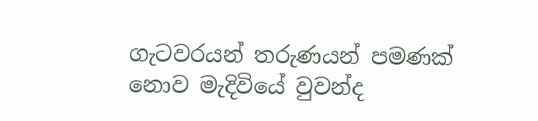ගැටවරයන් තරුණයන් පමණක් නොව මැදිවියේ වුවන්ද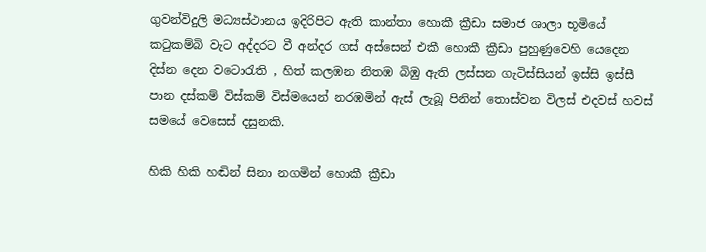ගුවන්විදුලි මධ්‍යස්ථානය ඉදිරිපිට ඇති කාන්තා හොකී ක්‍රීඩා සමාජ ශාලා භූමියේ කටුකම්බි වැට අද්දරට වී අන්දර ගස් අස්සෙන් එකී හොකී ක්‍රීඩා පුහුණුවෙහි යෙදෙන දිස්න දෙන වටොරැති , හිත් කලඹන නිතඹ බිඹු ඇති ලස්සන ගැටිස්සියන් ඉස්සි ඉස්සී පාන දස්කම් විස්කම් විස්මයෙන් නරඹමින් ඇස් ලැබූ පිනින් තොස්වන විලස් එදවස් හවස් සමයේ වෙසෙස් දසුනකි.

හිකි හිකි හඬින් සිනා නගමින් හොකී ක්‍රීඩා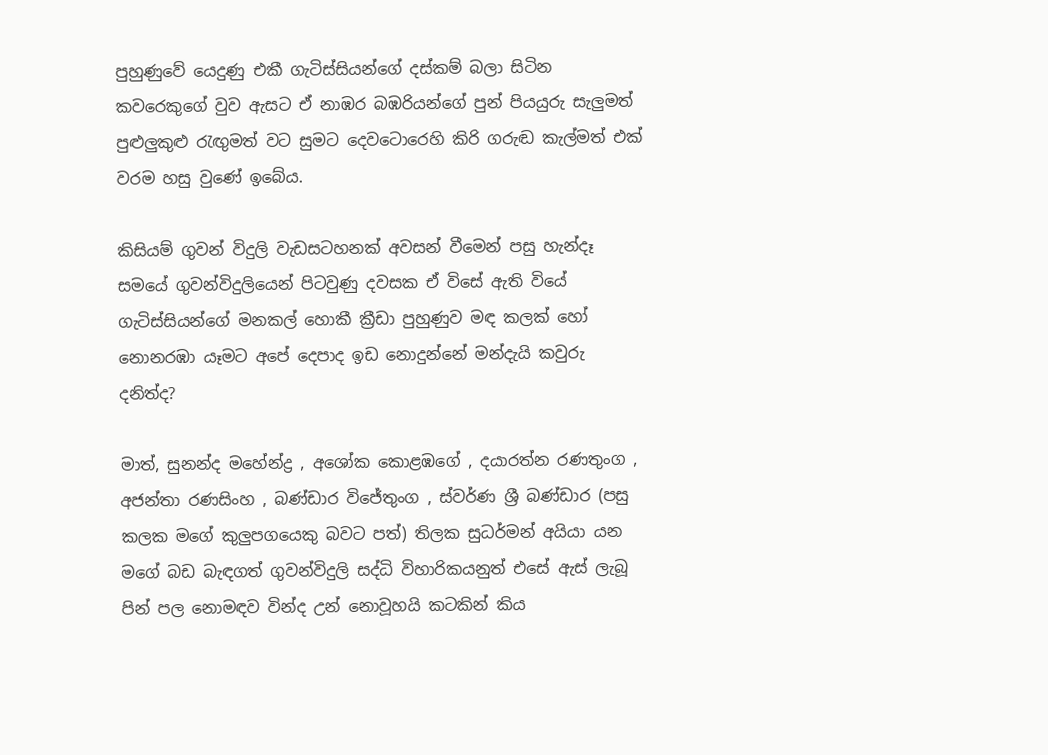පුහුණුවේ යෙදුණු එකී ගැටිස්සියන්ගේ දස්කම් බලා සිටින කවරෙකුගේ වුව ඇසට ඒ නාඹර බඹරියන්ගේ පුන් පියයුරු සැලුමත් පුළුලුකුළු රැඟුමත් වට සුමට දෙවටොරෙහි කිරි ගරුඬ කැල්මත් එක් වරම හසු වුණේ ඉබේය.

කිසියම් ගුවන් විදුලි වැඩසටහනක් අවසන් වීමෙන් පසු හැන්දෑ සමයේ ගුවන්විදුලියෙන් පිටවුණු දවසක ඒ විසේ ඇති වියේ ගැටිස්සියන්ගේ මනකල් හොකී ක්‍රීඩා පුහුණුව මඳ කලක් හෝ නොනරඹා යෑමට අපේ දෙපාද ඉඩ නොදුන්නේ මන්දැයි කවුරු දනිත්ද?

මාත්, සුනන්ද මහේන්ද්‍ර , අශෝක කොළඹගේ , දයාරත්න රණතුංග , අජන්තා රණසිංහ , බණ්ඩාර විජේතුංග , ස්වර්ණ ශ්‍රී බණ්ඩාර (පසු කලක මගේ කුලුපගයෙකු බවට පත්) තිලක සුධර්මන් අයියා යන මගේ බඩ බැඳගත් ගුවන්විදුලි සද්ධි විහාරිකයනුත් එසේ ඇස් ලැබූ පින් පල නොමඳව වින්ද උන් නොවූහයි කටකින් කිය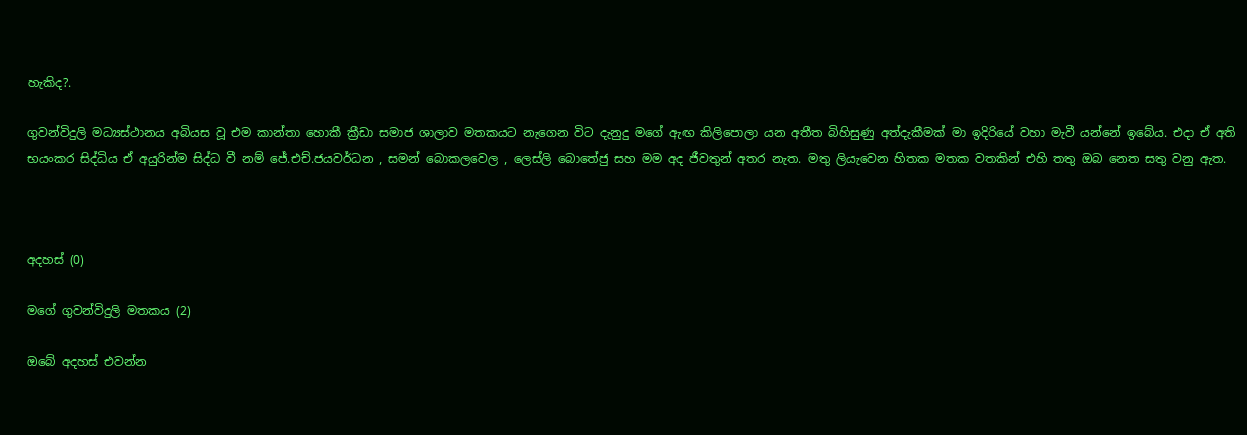හැකිද?.

ගුවන්විදුලි මධ්‍යස්ථානය අබියස වූ එම කාන්තා හොකී ක්‍රීඩා සමාජ ශාලාව මතකයට නැගෙන විට දැනුදු මගේ ඇඟ කිලිපොලා යන අතීත බිහිසුණු අත්දැකීමක් මා ඉදිරියේ වහා මැවී යන්නේ ඉබේය. එදා ඒ අති භයංකර සිද්ධිය ඒ අයුරින්ම සිද්ධ වී නම් ජේ.එච්.ජයවර්ධන , සමන් බොකලවෙල , ලෙස්ලි බොතේජු සහ මම අද ජීවතුන් අතර නැත. මතු ලියැවෙන හිතක මතක වතකින් එහි තතු ඔබ නෙත සතු වනු ඇත.



අදහස් (0)

මගේ ගුවන්විදුලි මතකය (2)

ඔබේ අදහස් එවන්න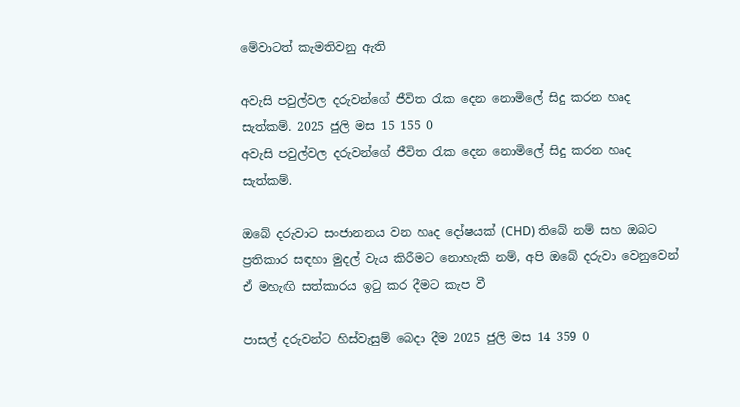මේවාටත් කැමතිවනු ඇති

අවැසි පවුල්වල දරුවන්ගේ ජීවිත රැක දෙන නොමිලේ සිදු කරන හෘද සැත්කම්. 2025 ජුලි මස 15 155 0
අවැසි පවුල්වල දරුවන්ගේ ජීවිත රැක දෙන නොමිලේ සිදු කරන හෘද සැත්කම්.

ඔබේ දරුවාට සංජානනය වන හෘද දෝෂයක් (CHD) තිබේ නම් සහ ඔබට ප්‍රතිකාර සඳහා මුදල් වැය කිරීමට නොහැකි නම්, අපි ඔබේ දරුවා වෙනුවෙන් ඒ මහැඟි සත්කාරය ඉටු කර දීමට කැප වී

පාසල් දරුවන්ට හිස්වැසුම් බෙදා දීම 2025 ජුලි මස 14 359 0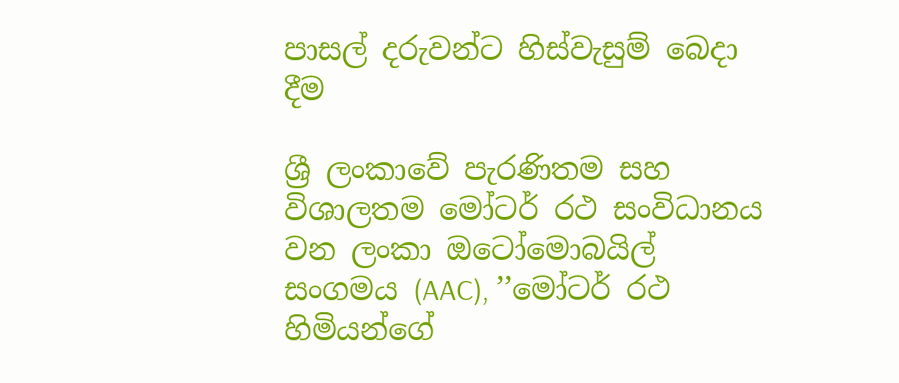පාසල් දරුවන්ට හිස්වැසුම් බෙදා දීම

ශ්‍රී ලංකාවේ පැරණිතම සහ විශාලතම මෝටර් රථ සංවිධානය වන ලංකා ඔටෝමොබයිල් සංගමය (AAC), ’’මෝටර් රථ හිමියන්ගේ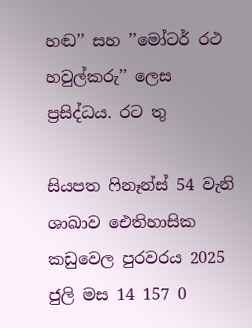හඬ’’ සහ ’’මෝටර් රථ හවුල්කරු’’ ලෙස ප්‍රසිද්ධය. රට තු

සියපත ෆිනෑන්ස් 54 වැනි ශාඛාව ඓතිහාසික කඩුවෙල පුරවරය 2025 ජුලි මස 14 157 0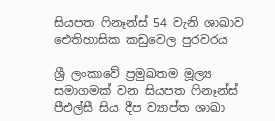සියපත ෆිනෑන්ස් 54 වැනි ශාඛාව ඓතිහාසික කඩුවෙල පුරවරය

ශ්‍රී ලංකාවේ ප්‍රමුඛතම මූල්‍ය සමාගමක් වන සියපත ෆිනෑන්ස් පීඑල්සී සිය දීප ව්‍යාප්ත ශාඛා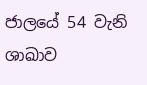ජාලයේ 54 වැනි ශාඛාව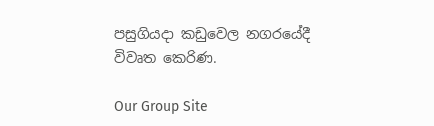පසුගියදා කඩුවෙල නගරයේදී විවෘත කෙරිණ.

Our Group Site